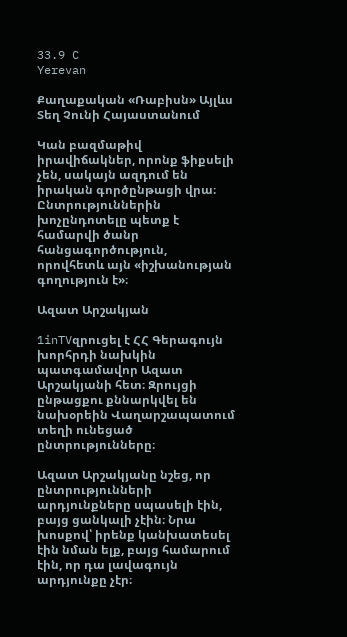33.9 C
Yerevan

Քաղաքական «Ռաբիսն» Այլևս Տեղ Չունի Հայաստանում

Կան բազմաթիվ իրավիճակներ, որոնք ֆիքսելի չեն, սակայն ազդում են իրական գործընթացի վրա։ Ընտրություններին խոչընդոտելը պետք է համարվի ծանր հանցագործություն, որովհետև այն «իշխանության գողություն է»։

Ազատ Արշակյան

1inTVզրուցել է ՀՀ Գերագույն խորհրդի նախկին պատգամավոր Ազատ Արշակյանի հետ։ Զրույցի ընթացքու քննարկվել են նախօրեին Վաղարշապատում տեղի ունեցած ընտրությունները։

Ազատ Արշակյանը նշեց, որ ընտրությունների արդյունքները սպասելի էին, բայց ցանկալի չէին։ Նրա խոսքով՝ իրենք կանխատեսել էին նման ելք, բայց համարում էին, որ դա լավագույն արդյունքը չէր։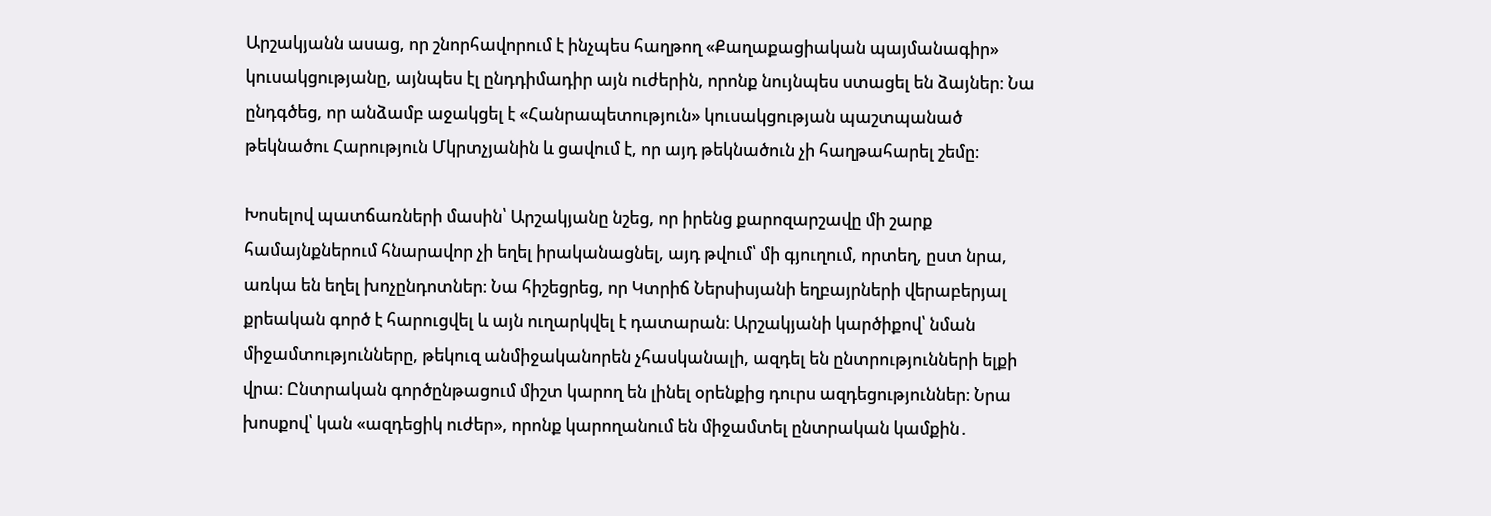Արշակյանն ասաց, որ շնորհավորում է ինչպես հաղթող «Քաղաքացիական պայմանագիր» կուսակցությանը, այնպես էլ ընդդիմադիր այն ուժերին, որոնք նույնպես ստացել են ձայներ։ Նա ընդգծեց, որ անձամբ աջակցել է «Հանրապետություն» կուսակցության պաշտպանած թեկնածու Հարություն Մկրտչյանին և ցավում է, որ այդ թեկնածուն չի հաղթահարել շեմը։

Խոսելով պատճառների մասին՝ Արշակյանը նշեց, որ իրենց քարոզարշավը մի շարք համայնքներում հնարավոր չի եղել իրականացնել, այդ թվում՝ մի գյուղում, որտեղ, ըստ նրա, առկա են եղել խոչընդոտներ։ Նա հիշեցրեց, որ Կտրիճ Ներսիսյանի եղբայրների վերաբերյալ քրեական գործ է հարուցվել և այն ուղարկվել է դատարան։ Արշակյանի կարծիքով՝ նման միջամտությունները, թեկուզ անմիջականորեն չհասկանալի, ազդել են ընտրությունների ելքի վրա։ Ընտրական գործընթացում միշտ կարող են լինել օրենքից դուրս ազդեցություններ։ Նրա խոսքով՝ կան «ազդեցիկ ուժեր», որոնք կարողանում են միջամտել ընտրական կամքին․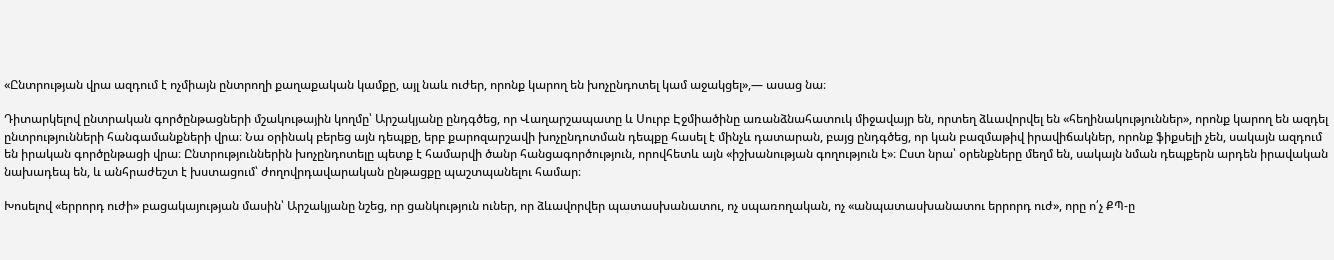«Ընտրության վրա ազդում է ոչմիայն ընտրողի քաղաքական կամքը, այլ նաև ուժեր, որոնք կարող են խոչընդոտել կամ աջակցել»,— ասաց նա։

Դիտարկելով ընտրական գործընթացների մշակութային կողմը՝ Արշակյանը ընդգծեց, որ Վաղարշապատը և Սուրբ Էջմիածինը առանձնահատուկ միջավայր են, որտեղ ձևավորվել են «հեղինակություններ», որոնք կարող են ազդել ընտրությունների հանգամանքների վրա։ Նա օրինակ բերեց այն դեպքը, երբ քարոզարշավի խոչընդոտման դեպքը հասել է մինչև դատարան, բայց ընդգծեց, որ կան բազմաթիվ իրավիճակներ, որոնք ֆիքսելի չեն, սակայն ազդում են իրական գործընթացի վրա։ Ընտրություններին խոչընդոտելը պետք է համարվի ծանր հանցագործություն, որովհետև այն «իշխանության գողություն է»։ Ըստ նրա՝ օրենքները մեղմ են, սակայն նման դեպքերն արդեն իրավական նախադեպ են, և անհրաժեշտ է խստացում՝ ժողովրդավարական ընթացքը պաշտպանելու համար։

Խոսելով «երրորդ ուժի» բացակայության մասին՝ Արշակյանը նշեց, որ ցանկություն ուներ, որ ձևավորվեր պատասխանատու, ոչ սպառողական, ոչ «անպատասխանատու երրորդ ուժ», որը ո՛չ ՔՊ‑ը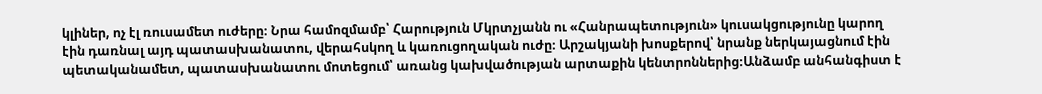կլիներ, ոչ էլ ռուսամետ ուժերը։ Նրա համոզմամբ՝ Հարություն Մկրտչյանն ու «Հանրապետություն» կուսակցությունը կարող էին դառնալ այդ պատասխանատու, վերահսկող և կառուցողական ուժը։ Արշակյանի խոսքերով՝ նրանք ներկայացնում էին պետականամետ, պատասխանատու մոտեցում՝ առանց կախվածության արտաքին կենտրոններից։Անձամբ անհանգիստ է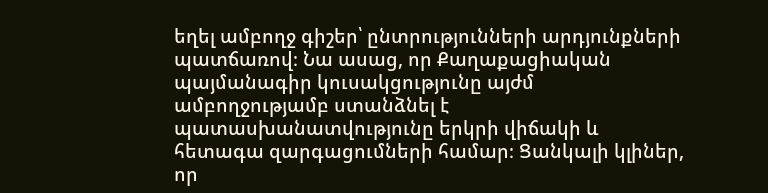եղել ամբողջ գիշեր՝ ընտրությունների արդյունքների պատճառով։ Նա ասաց, որ Քաղաքացիական պայմանագիր կուսակցությունը այժմ ամբողջությամբ ստանձնել է պատասխանատվությունը երկրի վիճակի և հետագա զարգացումների համար։ Ցանկալի կլիներ, որ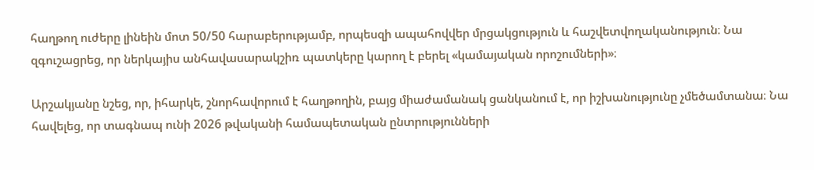հաղթող ուժերը լինեին մոտ 50/50 հարաբերությամբ, որպեսզի ապահովվեր մրցակցություն և հաշվետվողականություն։ Նա զգուշացրեց, որ ներկայիս անհավասարակշիռ պատկերը կարող է բերել «կամայական որոշումների»։

Արշակյանը նշեց, որ, իհարկե, շնորհավորում է հաղթողին, բայց միաժամանակ ցանկանում է, որ իշխանությունը չմեծամտանա։ Նա հավելեց, որ տագնապ ունի 2026 թվականի համապետական ընտրությունների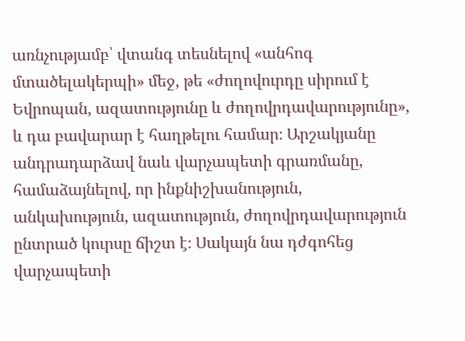առնչությամբ՝ վտանգ տեսնելով «անհոգ մտածելակերպի» մեջ, թե «ժողովուրդը սիրում է Եվրոպան, ազատությունը և ժողովրդավարությունը», և դա բավարար է հաղթելու համար։ Արշակյանը անդրադարձավ նաև վարչապետի գրառմանը, համաձայնելով, որ ինքնիշխանություն, անկախություն, ազատություն, ժողովրդավարություն ընտրած կուրսը ճիշտ է։ Սակայն նա դժգոհեց վարչապետի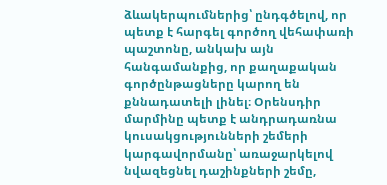ձևակերպումներից՝ ընդգծելով, որ պետք է հարգել գործող վեհափառի պաշտոնը, անկախ այն հանգամանքից, որ քաղաքական գործընթացները կարող են քննադատելի լինել։ Օրենսդիր մարմինը պետք է անդրադառնա կուսակցությունների շեմերի կարգավորմանը՝ առաջարկելով նվազեցնել դաշինքների շեմը,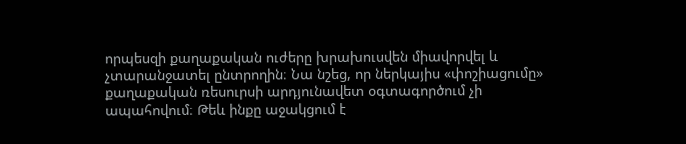որպեսզի քաղաքական ուժերը խրախուսվեն միավորվել և չտարանջատել ընտրողին։ Նա նշեց, որ ներկայիս «փոշիացումը» քաղաքական ռեսուրսի արդյունավետ օգտագործում չի ապահովում։ Թեև ինքը աջակցում է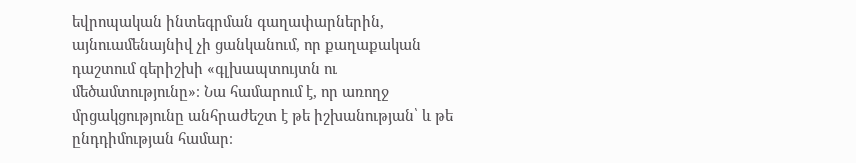եվրոպական ինտեգրման գաղափարներին, այնուամենայնիվ չի ցանկանում, որ քաղաքական դաշտում գերիշխի «գլխապտույտն ու մեծամտությունը»։ Նա համարում է, որ առողջ մրցակցությունը անհրաժեշտ է թե իշխանության՝ և թե ընդդիմության համար։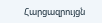Հարցազրույցն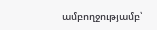ամբողջությամբ՝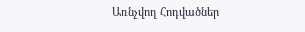Առնչվող Հոդվածներ